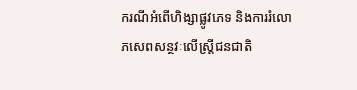ករណីអំពើហិង្សាផ្លូវភេទ និងការរំលោភសេពសន្ថវៈលើស្រ្តីជនជាតិ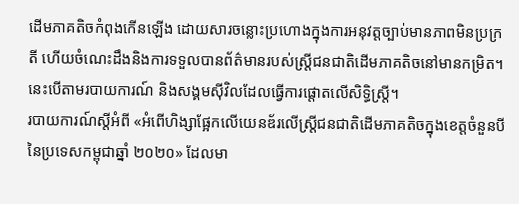ដើមភាគតិចកំពុងកើនឡើង ដោយសារចន្លោះប្រហោងក្នុងការអនុវត្តច្បាប់មានភាពមិនប្រក្រតី ហើយចំណេះដឹងនិងការទទួលបានព័ត៌មានរបស់ស្រ្តីជនជាតិដើមភាគតិចនៅមានកម្រិត។ នេះបើតាមរបាយការណ៍ និងសង្គមស៊ីវិលដែលធ្វើការផ្តោតលើសិទ្ធិស្រ្តី។
របាយការណ៍ស្តីអំពី «អំពើហិង្សាផ្អែកលើយេនឌ័រលើស្រ្តីជនជាតិដើមភាគតិចក្នុងខេត្តចំនួនបីនៃប្រទេសកម្ពុជាឆ្នាំ ២០២០» ដែលមា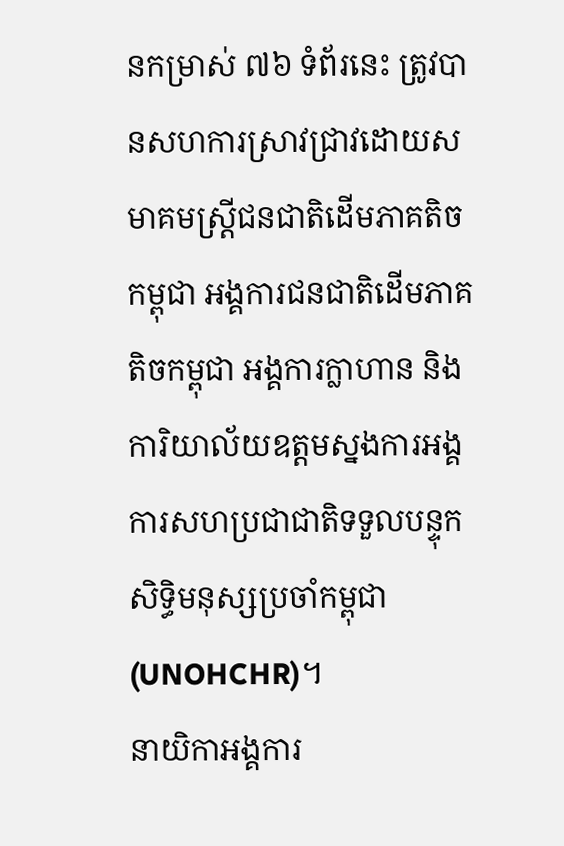នកម្រាស់ ៧៦ ទំព័រនេះ ត្រូវបានសហការស្រាវជ្រាវដោយសមាគមស្រ្តីជនជាតិដើមភាគតិចកម្ពុជា អង្គការជនជាតិដើមភាគតិចកម្ពុជា អង្គការក្លាហាន និងការិយាល័យឧត្តមស្នងការអង្គការសហប្រជាជាតិទទួលបន្ទុកសិទ្ធិមនុស្សប្រចាំកម្ពុជា (UNOHCHR)។
នាយិកាអង្គការ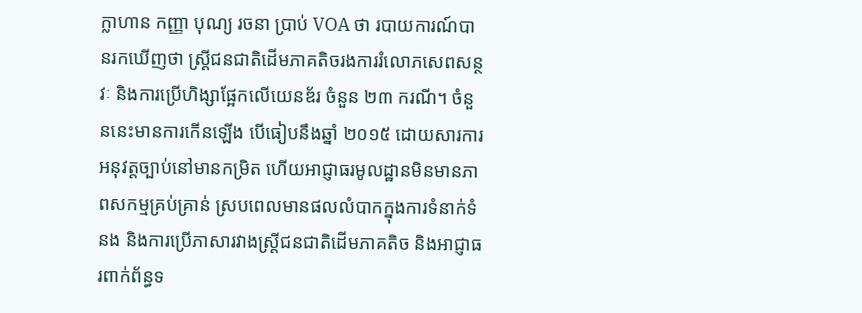ក្លាហាន កញ្ញា បុណ្យ រចនា ប្រាប់ VOA ថា របាយការណ៍បានរកឃើញថា ស្រ្តីជនជាតិដើមភាគតិចរងការរំលោភសេពសន្ថវៈ និងការប្រើហិង្សាផ្អែកលើយេនឌ័រ ចំនួន ២៣ ករណី។ ចំនួននេះមានការកើនឡើង បើធៀបនឹងឆ្នាំ ២០១៥ ដោយសារការអនុវត្តច្បាប់នៅមានកម្រិត ហើយអាជ្ញាធរមូលដ្ឋានមិនមានភាពសកម្មគ្រប់គ្រាន់ ស្របពេលមានផលលំបាកក្នុងការទំនាក់ទំនង និងការប្រើភាសារវាងស្រ្តីជនជាតិដើមភាគតិច និងអាជ្ញាធរពាក់ព័ន្ធទ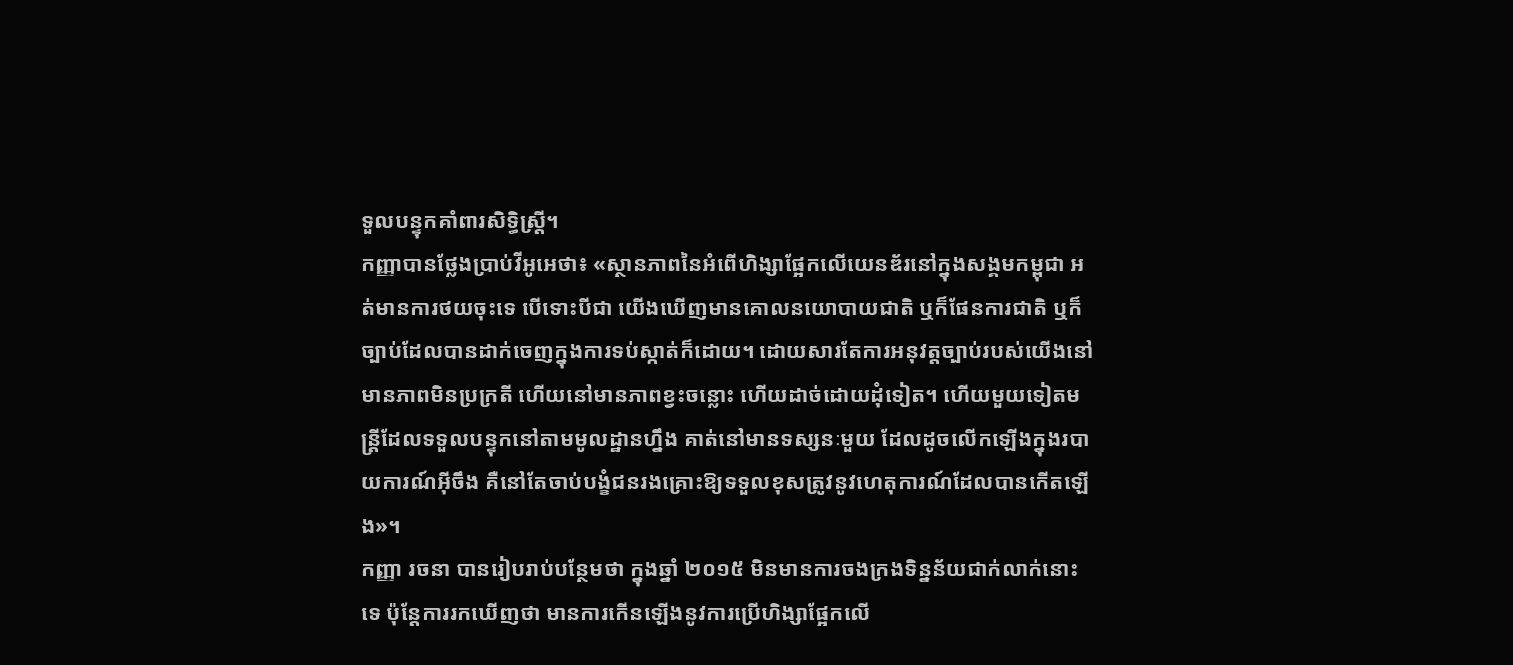ទួលបន្ទុកគាំពារសិទ្ធិស្ត្រី។
កញ្ញាបានថ្លែងប្រាប់វីអូអេថា៖ «ស្ថានភាពនៃអំពើហិង្សាផ្អែកលើយេនឌ័រនៅក្នុងសង្គមកម្ពុជា អត់មានការថយចុះទេ បើទោះបីជា យើងឃើញមានគោលនយោបាយជាតិ ឬក៏ផែនការជាតិ ឬក៏ច្បាប់ដែលបានដាក់ចេញក្នុងការទប់ស្កាត់ក៏ដោយ។ ដោយសារតែការអនុវត្តច្បាប់របស់យើងនៅមានភាពមិនប្រក្រតី ហើយនៅមានភាពខ្វះចន្លោះ ហើយដាច់ដោយដុំទៀត។ ហើយមួយទៀតមន្រ្តីដែលទទួលបន្ទុកនៅតាមមូលដ្ឋានហ្នឹង គាត់នៅមានទស្សនៈមួយ ដែលដូចលើកឡើងក្នុងរបាយការណ៍អ៊ីចឹង គឺនៅតែចាប់បង្ខំជនរងគ្រោះឱ្យទទួលខុសត្រូវនូវហេតុការណ៍ដែលបានកើតឡើង»។
កញ្ញា រចនា បានរៀបរាប់បន្ថែមថា ក្នុងឆ្នាំ ២០១៥ មិនមានការចងក្រងទិន្នន័យជាក់លាក់នោះទេ ប៉ុន្តែការរកឃើញថា មានការកើនឡើងនូវការប្រើហិង្សាផ្អែកលើ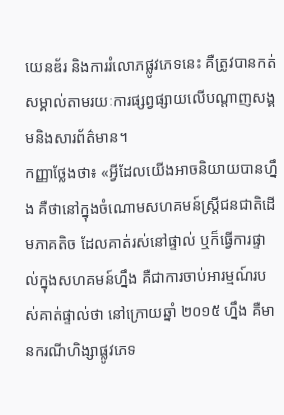យេនឌ័រ និងការរំលោភផ្លូវភេទនេះ គឺត្រូវបានកត់សម្គាល់តាមរយៈការផ្សព្វផ្សាយលើបណ្តាញសង្គមនិងសារព័ត៌មាន។
កញ្ញាថ្លែងថា៖ «អ្វីដែលយើងអាចនិយាយបានហ្នឹង គឺថានៅក្នុងចំណោមសហគមន៍ស្រ្តីជនជាតិដើមភាគតិច ដែលគាត់រស់នៅផ្ទាល់ ឬក៏ធ្វើការផ្ទាល់ក្នុងសហគមន៍ហ្នឹង គឺជាការចាប់អារម្មណ៍របស់គាត់ផ្ទាល់ថា នៅក្រោយឆ្នាំ ២០១៥ ហ្នឹង គឺមានករណីហិង្សាផ្លូវភេទ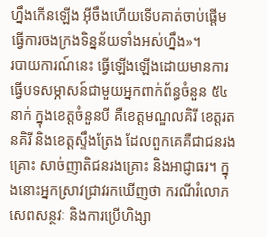ហ្នឹងកើនឡើង អ៊ីចឹងហើយទើបគាត់ចាប់ផ្តើមធ្វើការចងក្រងទិន្នន័យទាំងអស់ហ្នឹង»។
របាយការណ៍នេះ ធ្វើឡើងឡើងដោយមានការធ្វើបទសម្ភាសន៍ជាមួយអ្នកពាក់ព័ន្ធចំនួន ៥៤ នាក់ ក្នុងខេត្តចំនួនបី គឺខេត្តមណ្ឌលគិរី ខេត្តរតនគិរី និងខេត្តស្ទឹងត្រែង ដែលពួកគេគឺជាជនរងគ្រោះ សាច់ញាតិជនរងគ្រោះ និងអាជ្ញាធរ។ ក្នុងនោះអ្នកស្រាវជ្រាវរកឃើញថា ករណីរំលោភសេពសន្ថវៈ និងការប្រើហិង្សា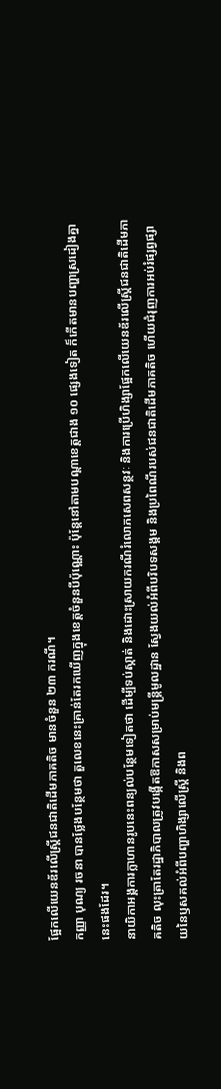ផ្អែកលើយេនឌ័រលើស្រ្តីជនជាតិដើមភាគតិច មានចំនួន ២៣ ករណី។
កញ្ញា បុណ្យ រចនា បានថ្លែងបន្ថែមថា តួលេខនេះគ្រាន់តែរកឃើញក្នុងខេត្តចំនួនបីប៉ុណ្ណោះ ប៉ុន្តែនៅតាមបណ្តាខេត្តជាង ១០ ផ្សេងទៀត ក៏កើតមានបញ្ហាស្រដៀងគ្នានេះផងដែរ។
នាយិកាអង្គការក្លាហានរូបនេះពន្យល់បន្ថែមទៀតថា ដើម្បីទប់ស្កាត់ និងដោះស្រាយករណីរំលោភសេពសន្ថវៈ និងការប្រើហិង្សាផ្អែកលើយេនឌ័រលើស្រ្តីជនជាតិដើមភាគតិច លុះត្រាតែរដ្ឋាភិបាលត្រូវបង្កើតឱកាសសម្រាប់មន្រ្តីមូលដ្ឋាន ស្វែងយល់អំពីបរិបទសង្គម និងប្រពៃណីរបស់ជនជាតិដើមភាគតិច ហើយជំរុញការអប់រំផ្សព្វផ្សាយនៃឫសគល់អំពីបញ្ហាហិង្សាលើស្រ្តី និងព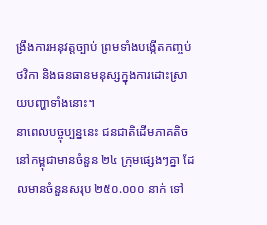ង្រឹងការអនុវត្តច្បាប់ ព្រមទាំងបង្កើតកញ្ចប់ថវិកា និងធនធានមនុស្សក្នុងការដោះស្រាយបញ្ហាទាំងនោះ។
នាពេលបច្ចុប្បន្ននេះ ជនជាតិដើមភាគតិចនៅកម្ពុជាមានចំនួន ២៤ ក្រុមផ្សេងៗគ្នា ដែលមានចំនួនសរុប ២៥០.០០០ នាក់ ទៅ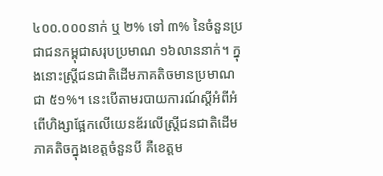៤០០.០០០នាក់ ឬ ២% ទៅ ៣% នៃចំនួនប្រជាជនកម្ពុជាសរុបប្រមាណ ១៦លាននាក់។ ក្នុងនោះស្រ្តីជនជាតិដើមភាគតិចមានប្រមាណជា ៥១%។ នេះបើតាមរបាយការណ៍ស្តីអំពីអំពើហិង្សាផ្អែកលើយេនឌ័រលើស្រ្តីជនជាតិដើមភាគតិចក្នុងខេត្តចំនួនបី គឺខេត្តម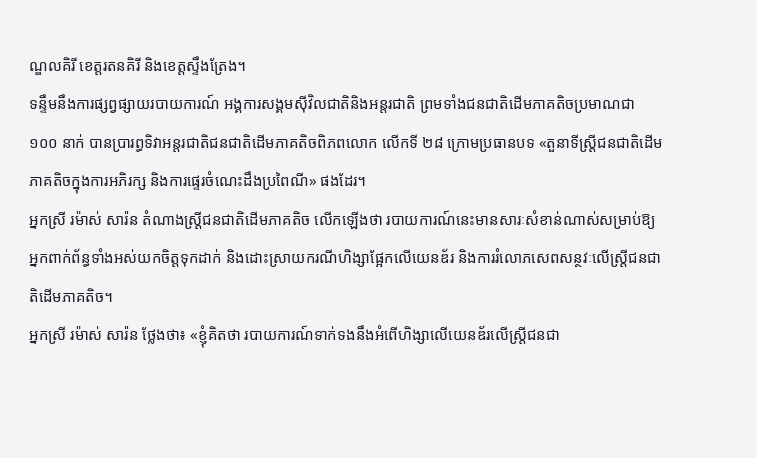ណ្ឌលគិរី ខេត្តរតនគិរី និងខេត្តស្ទឹងត្រែង។
ទន្ទឹមនឹងការផ្សព្វផ្សាយរបាយការណ៍ អង្គការសង្គមស៊ីវិលជាតិនិងអន្តរជាតិ ព្រមទាំងជនជាតិដើមភាគតិចប្រមាណជា ១០០ នាក់ បានប្រារព្ធទិវាអន្តរជាតិជនជាតិដើមភាគតិចពិភពលោក លើកទី ២៨ ក្រោមប្រធានបទ «តួនាទីស្រ្តីជនជាតិដើមភាគតិចក្នុងការអភិរក្ស និងការផ្ទេរចំណេះដឹងប្រពៃណី» ផងដែរ។
អ្នកស្រី រម៉ាស់ សារ៉ន តំណាងស្រ្តីជនជាតិដើមភាគតិច លើកឡើងថា របាយការណ៍នេះមានសារៈសំខាន់ណាស់សម្រាប់ឱ្យអ្នកពាក់ព័ន្ធទាំងអស់យកចិត្តទុកដាក់ និងដោះស្រាយករណីហិង្សាផ្អែកលើយេនឌ័រ និងការរំលោភសេពសន្ថវៈលើស្រ្តីជនជាតិដើមភាគតិច។
អ្នកស្រី រម៉ាស់ សារ៉ន ថ្លែងថា៖ «ខ្ញុំគិតថា របាយការណ៍ទាក់ទងនឹងអំពើហិង្សាលើយេនឌ័រលើស្រ្តីជនជា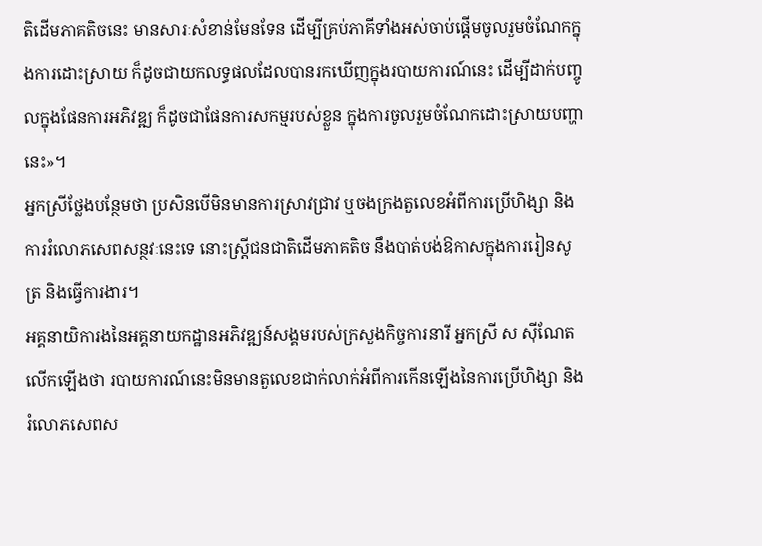តិដើមភាគតិចនេះ មានសារៈសំខាន់មែនទែន ដើម្បីគ្រប់ភាគីទាំងអស់ចាប់ផ្តើមចូលរួមចំណែកក្នុងការដោះស្រាយ ក៏ដូចជាយកលទ្ធផលដែលបានរកឃើញក្នុងរបាយការណ៍នេះ ដើម្បីដាក់បញ្ចូលក្នុងផែនការអភិវឌ្ឍ ក៏ដូចជាផែនការសកម្មរបស់ខ្លួន ក្នុងការចូលរួមចំណែកដោះស្រាយបញ្ហានេះ»។
អ្នកស្រីថ្លែងបន្ថែមថា ប្រសិនបើមិនមានការស្រាវជ្រាវ ឬចងក្រងតួលេខអំពីការប្រើហិង្សា និងការរំលោភសេពសន្ថវៈនេះទេ នោះស្រ្តីជនជាតិដើមភាគតិច នឹងបាត់បង់ឱកាសក្នុងការរៀនសូត្រ និងធ្វើការងារ។
អគ្គនាយិការងនៃអគ្គនាយកដ្ឋានអភិវឌ្ឍន៍សង្គមរបស់ក្រសួងកិច្ចការនារី អ្នកស្រី ស ស៊ីណែត លើកឡើងថា របាយការណ៍នេះមិនមានតួលេខជាក់លាក់អំពីការកើនឡើងនៃការប្រើហិង្សា និងរំលោភសេពស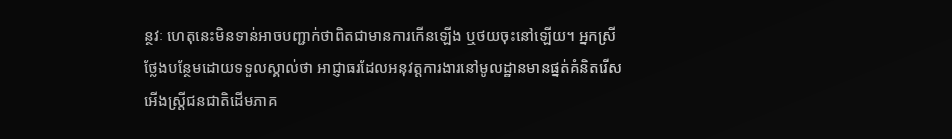ន្ថវៈ ហេតុនេះមិនទាន់អាចបញ្ជាក់ថាពិតជាមានការកើនឡើង ឬថយចុះនៅឡើយ។ អ្នកស្រីថ្លែងបន្ថែមដោយទទួលស្គាល់ថា អាជ្ញាធរដែលអនុវត្តការងារនៅមូលដ្ឋានមានផ្នត់គំនិតរើសអើងស្រ្តីជនជាតិដើមភាគ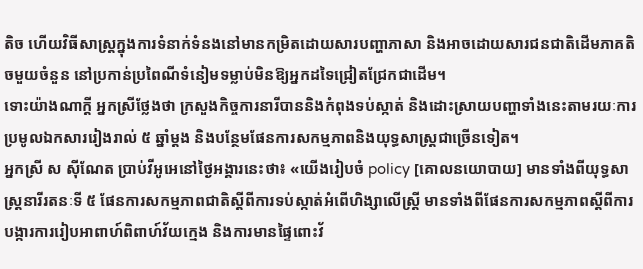តិច ហើយវិធីសាស្រ្តក្នុងការទំនាក់ទំនងនៅមានកម្រិតដោយសារបញ្ហាភាសា និងអាចដោយសារជនជាតិដើមភាគតិចមួយចំនួន នៅប្រកាន់ប្រពៃណីទំនៀមទម្លាប់មិនឱ្យអ្នកដទៃជ្រៀតជ្រែកជាដើម។
ទោះយ៉ាងណាក្តី អ្នកស្រីថ្លែងថា ក្រសួងកិច្ចការនារីបាននិងកំពុងទប់ស្កាត់ និងដោះស្រាយបញ្ហាទាំងនេះតាមរយៈការប្រមូលឯកសាររៀងរាល់ ៥ ឆ្នាំម្តង និងបន្ថែមផែនការសកម្មភាពនិងយុទ្ធសាស្ត្រជាច្រើនទៀត។
អ្នកស្រី ស ស៊ីណែត ប្រាប់វីអូអេនៅថ្ងៃអង្គារនេះថា៖ «យើងរៀបចំ policy [គោលនយោបាយ] មានទាំងពីយុទ្ធសាស្រ្តនារីរតនៈទី ៥ ផែនការសកម្មភាពជាតិស្តីពីការទប់ស្កាត់អំពើហិង្សាលើស្រ្តី មានទាំងពីផែនការសកម្មភាពស្តីពីការបង្ការការរៀបអាពាហ៍ពិពាហ៍វ័យក្មេង និងការមានផ្ទៃពោះវ័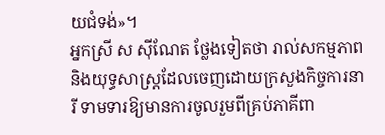យជំទង់»។
អ្នកស្រី ស ស៊ីណែត ថ្លែងទៀតថា រាល់សកម្មភាព និងយុទ្ធសាស្រ្តដែលចេញដោយក្រសួងកិច្ចការនារី ទាមទារឱ្យមានការចូលរួមពីគ្រប់ភាគីពា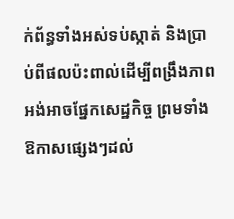ក់ព័ន្ធទាំងអស់ទប់ស្កាត់ និងប្រាប់ពីផលប៉ះពាល់ដើម្បីពង្រឹងភាពអង់អាចផ្នែកសេដ្ឋកិច្ច ព្រមទាំងឱកាសផ្សេងៗដល់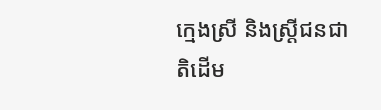ក្មេងស្រី និងស្រ្តីជនជាតិដើម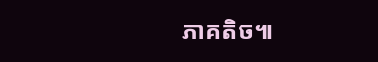ភាគតិច៕